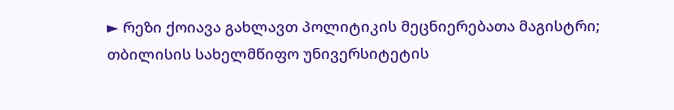► რეზი ქოიავა გახლავთ პოლიტიკის მეცნიერებათა მაგისტრი; თბილისის სახელმწიფო უნივერსიტეტის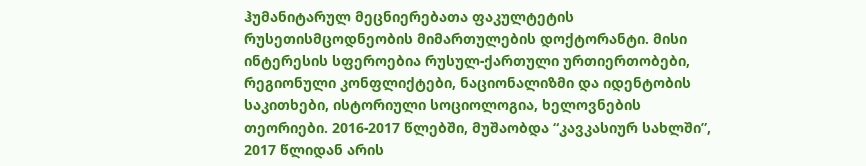ჰუმანიტარულ მეცნიერებათა ფაკულტეტის რუსეთისმცოდნეობის მიმართულების დოქტორანტი. მისი ინტერესის სფეროებია რუსულ-ქართული ურთიერთობები, რეგიონული კონფლიქტები, ნაციონალიზმი და იდენტობის საკითხები, ისტორიული სოციოლოგია, ხელოვნების თეორიები. 2016-2017 წლებში, მუშაობდა “კავკასიურ სახლში”, 2017 წლიდან არის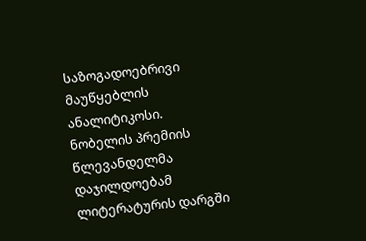საზოგადოებრივი მაუწყებლის ანალიტიკოსი.
ნობელის პრემიის წლევანდელმა დაჯილდოებამ ლიტერატურის დარგში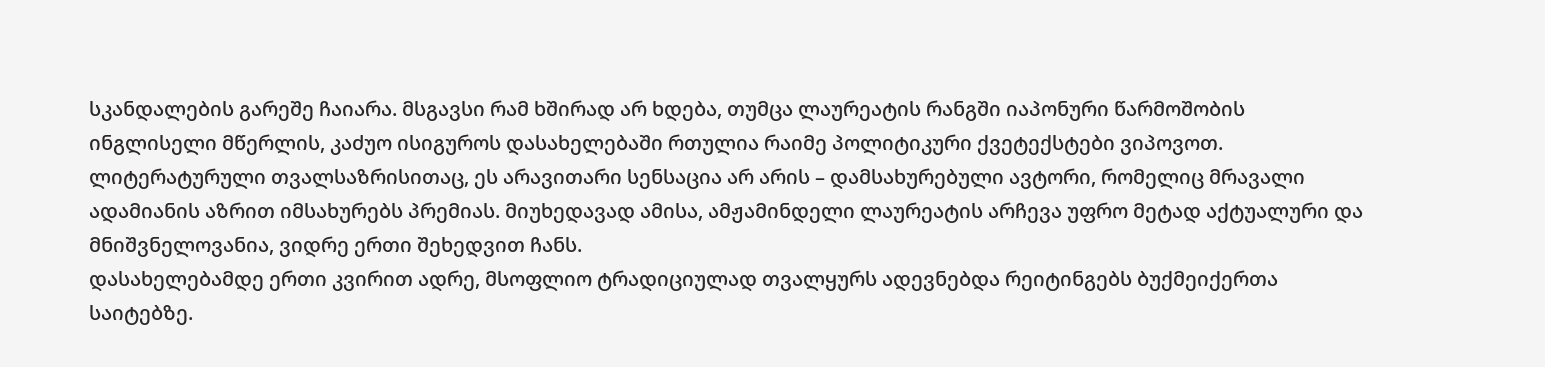სკანდალების გარეშე ჩაიარა. მსგავსი რამ ხშირად არ ხდება, თუმცა ლაურეატის რანგში იაპონური წარმოშობის ინგლისელი მწერლის, კაძუო ისიგუროს დასახელებაში რთულია რაიმე პოლიტიკური ქვეტექსტები ვიპოვოთ. ლიტერატურული თვალსაზრისითაც, ეს არავითარი სენსაცია არ არის – დამსახურებული ავტორი, რომელიც მრავალი ადამიანის აზრით იმსახურებს პრემიას. მიუხედავად ამისა, ამჟამინდელი ლაურეატის არჩევა უფრო მეტად აქტუალური და მნიშვნელოვანია, ვიდრე ერთი შეხედვით ჩანს.
დასახელებამდე ერთი კვირით ადრე, მსოფლიო ტრადიციულად თვალყურს ადევნებდა რეიტინგებს ბუქმეიქერთა საიტებზე.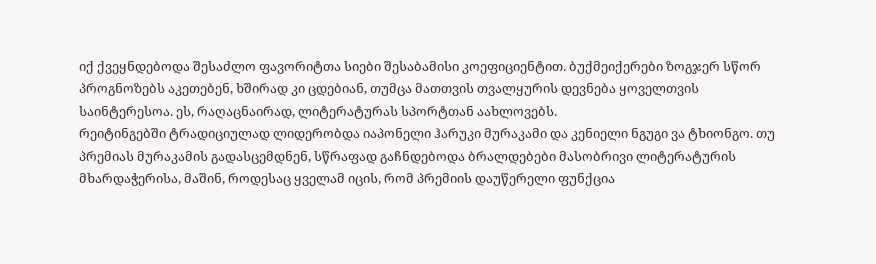იქ ქვეყნდებოდა შესაძლო ფავორიტთა სიები შესაბამისი კოეფიციენტით. ბუქმეიქერები ზოგჯერ სწორ პროგნოზებს აკეთებენ, ხშირად კი ცდებიან, თუმცა მათთვის თვალყურის დევნება ყოველთვის საინტერესოა. ეს, რაღაცნაირად, ლიტერატურას სპორტთან აახლოვებს.
რეიტინგებში ტრადიციულად ლიდერობდა იაპონელი ჰარუკი მურაკამი და კენიელი ნგუგი ვა ტხიონგო. თუ პრემიას მურაკამის გადასცემდნენ, სწრაფად გაჩნდებოდა ბრალდებები მასობრივი ლიტერატურის მხარდაჭერისა, მაშინ, როდესაც ყველამ იცის, რომ პრემიის დაუწერელი ფუნქცია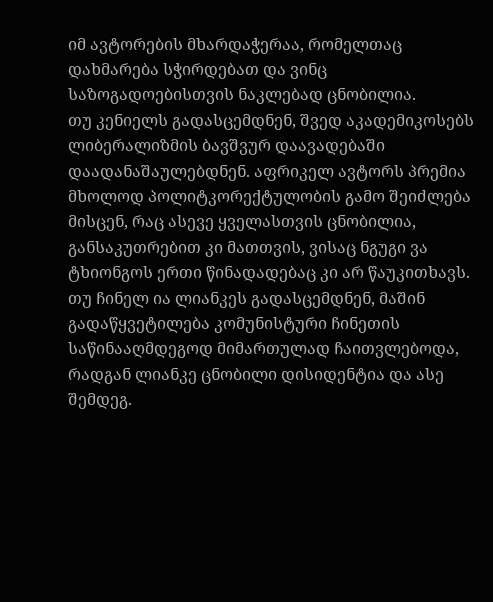იმ ავტორების მხარდაჭერაა, რომელთაც დახმარება სჭირდებათ და ვინც საზოგადოებისთვის ნაკლებად ცნობილია.
თუ კენიელს გადასცემდნენ, შვედ აკადემიკოსებს ლიბერალიზმის ბავშვურ დაავადებაში დაადანაშაულებდნენ. აფრიკელ ავტორს პრემია მხოლოდ პოლიტკორექტულობის გამო შეიძლება მისცენ, რაც ასევე ყველასთვის ცნობილია, განსაკუთრებით კი მათთვის, ვისაც ნგუგი ვა ტხიონგოს ერთი წინადადებაც კი არ წაუკითხავს. თუ ჩინელ ია ლიანკეს გადასცემდნენ, მაშინ გადაწყვეტილება კომუნისტური ჩინეთის საწინააღმდეგოდ მიმართულად ჩაითვლებოდა, რადგან ლიანკე ცნობილი დისიდენტია და ასე შემდეგ.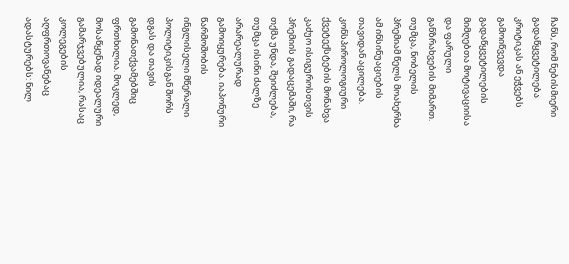ჩანს, რომ ნებისმიერი გადაწყვეტილება კრიტიკას ან ეჭვებს გამოიწვევდა გადაწყვეტილების მიმღებთა მოტივაციისა და ფარული განზრახვების მიმართ. თუმცა, ნობელის პრემიამ წელს მოახერხა ამ ინსინუაციების თავიდან აცილება. კონსპიროლოგიური ქვეტექსტების მონახვა კაძუო ისიგუროსთვის პრემიის გადაცემაში, რა თქმა უნდა, შეიძლება, თუმცა ისინი ძალზე არარეალურად გამოიყურება. იაპონური წარმოშობის ინგლისელი მწერალი პოლიტიკისგან შორს დგას და თავის გამონათქვამებშიც ფრთხილია. მოკლედ, მოსაწყენად იდეალური გამარჯვებულია, რასაც კოლეგების აღფრთოვანებაც ადასტურებს: ნილ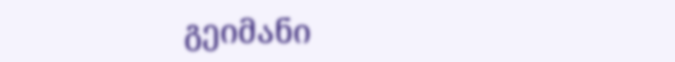გეიმანი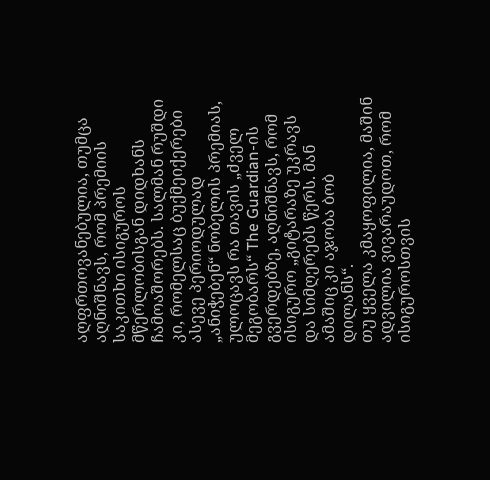აღფრთოვანებულია, თუმცა აღნიშნავს, რომ პრემიის საკითხი ისიგუროს მწერლობისგან დიდხანს ჩამოაშორებს. სალმან რუშდი კი, რომელსაც ბუქმეიქერები ასევე პერიოდულად „ანიჭებენ“ ნობელის პრემიას, ულოცავს რა თავის „ძველ მეგობარს“ The Guardian-ის გვერდებზე, აღნიშნავს, რომ ისიგურო „გიტარაზე უკრავს და სიმღერებს წერს. მან ამაშიც კი აჯობა ბობ დილანს“.
თუ ყველა კმაყოფილია, მაშინ ადვილია ვივარაუდოთ, რომ ისიგუროსთვის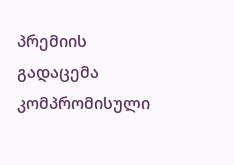პრემიის გადაცემა კომპრომისული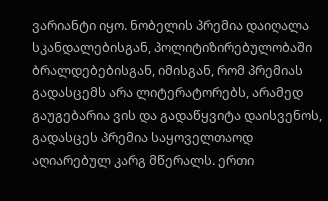ვარიანტი იყო. ნობელის პრემია დაიღალა სკანდალებისგან, პოლიტიზირებულობაში ბრალდებებისგან, იმისგან, რომ პრემიას გადასცემს არა ლიტერატორებს, არამედ გაუგებარია ვის და გადაწყვიტა დაისვენოს, გადასცეს პრემია საყოველთაოდ აღიარებულ კარგ მწერალს. ერთი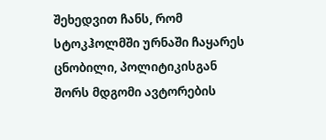შეხედვით ჩანს, რომ სტოკჰოლმში ურნაში ჩაყარეს ცნობილი, პოლიტიკისგან შორს მდგომი ავტორების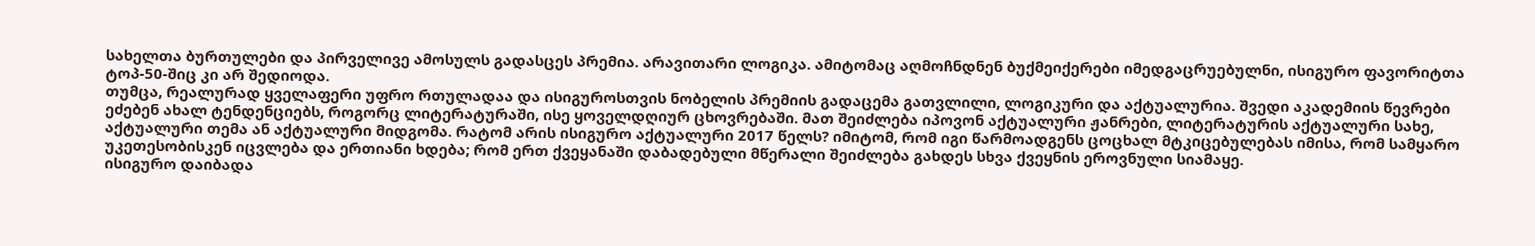სახელთა ბურთულები და პირველივე ამოსულს გადასცეს პრემია. არავითარი ლოგიკა. ამიტომაც აღმოჩნდნენ ბუქმეიქერები იმედგაცრუებულნი, ისიგურო ფავორიტთა ტოპ-50-შიც კი არ შედიოდა.
თუმცა, რეალურად ყველაფერი უფრო რთულადაა და ისიგუროსთვის ნობელის პრემიის გადაცემა გათვლილი, ლოგიკური და აქტუალურია. შვედი აკადემიის წევრები ეძებენ ახალ ტენდენციებს, როგორც ლიტერატურაში, ისე ყოველდღიურ ცხოვრებაში. მათ შეიძლება იპოვონ აქტუალური ჟანრები, ლიტერატურის აქტუალური სახე, აქტუალური თემა ან აქტუალური მიდგომა. რატომ არის ისიგურო აქტუალური 2017 წელს? იმიტომ, რომ იგი წარმოადგენს ცოცხალ მტკიცებულებას იმისა, რომ სამყარო უკეთესობისკენ იცვლება და ერთიანი ხდება; რომ ერთ ქვეყანაში დაბადებული მწერალი შეიძლება გახდეს სხვა ქვეყნის ეროვნული სიამაყე.
ისიგურო დაიბადა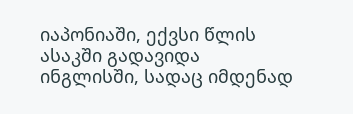იაპონიაში, ექვსი წლის ასაკში გადავიდა ინგლისში, სადაც იმდენად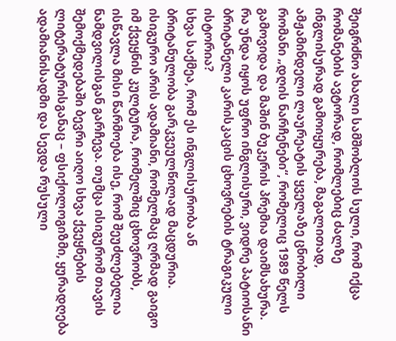შეიგრძნო ახალი სამშობლოს სული, რომ იქცა რომანების ავტორად, რომლებიც ძალზე ინგლისურად გამოიყურება, მაგალითად, ამჟამინდელი ლაურეატის ყველაზე ცნობილი რომანი „დღის ნარჩენები“, რომელიც 1989 წელს გამოვიდა და მაშინ ბუკერის პრემია დაიმსახურა. რა უნდა იყოს უფრო ინგლისური, ვიდრე პატიოსანი ბრიტანელი კარისკაცის ცხოვრების ტრაგიკული ისტორია?
სხვა საქმეა, რომ ეს ინგლისურობა ან ბრიტანულობა გარკვეულწილად მაცდურია. ისიგურო არის ადამიანი, რომელმაც ღრმად გაიგო იმ ქვეყნის კულტურა, რომელშიც ცხოვრობს, ისწავლა მისი წარმოება ისე, რომ შეუძლებელია ნამდვილისგან გარჩევა. თუმცა ისიგურომ თავის შემოქმედებაში ბევრი აიღო სხვა ქვეყნების ლიტერატურისგანაც – ფსიქოლოგიზმი, ყურადღება ადამიანისადმი და სევდა რუსული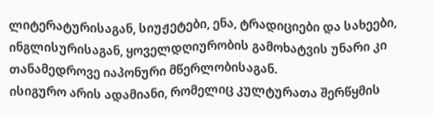ლიტერატურისაგან, სიუჟეტები, ენა, ტრადიციები და სახეები, ინგლისურისაგან, ყოველდღიურობის გამოხატვის უნარი კი თანამედროვე იაპონური მწერლობისაგან.
ისიგურო არის ადამიანი, რომელიც კულტურათა შერწყმის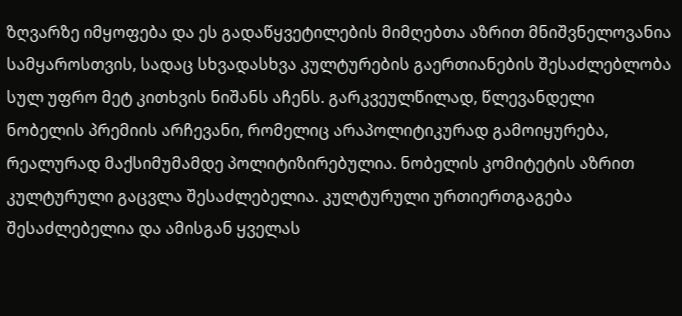ზღვარზე იმყოფება და ეს გადაწყვეტილების მიმღებთა აზრით მნიშვნელოვანია სამყაროსთვის, სადაც სხვადასხვა კულტურების გაერთიანების შესაძლებლობა სულ უფრო მეტ კითხვის ნიშანს აჩენს. გარკვეულწილად, წლევანდელი ნობელის პრემიის არჩევანი, რომელიც არაპოლიტიკურად გამოიყურება, რეალურად მაქსიმუმამდე პოლიტიზირებულია. ნობელის კომიტეტის აზრით კულტურული გაცვლა შესაძლებელია. კულტურული ურთიერთგაგება შესაძლებელია და ამისგან ყველას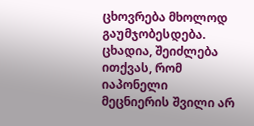ცხოვრება მხოლოდ გაუმჯობესდება. ცხადია, შეიძლება ითქვას, რომ იაპონელი მეცნიერის შვილი არ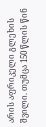არის აფრიკელი გლეხის შვილი. თუმცა 150 წლის წინ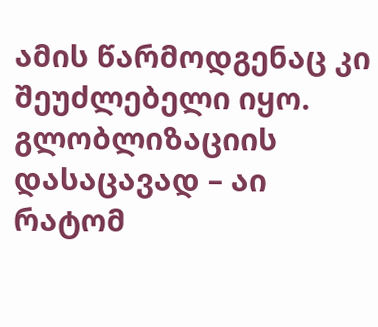ამის წარმოდგენაც კი შეუძლებელი იყო.
გლობლიზაციის დასაცავად – აი რატომ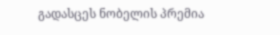გადასცეს ნობელის პრემია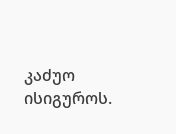კაძუო ისიგუროს.